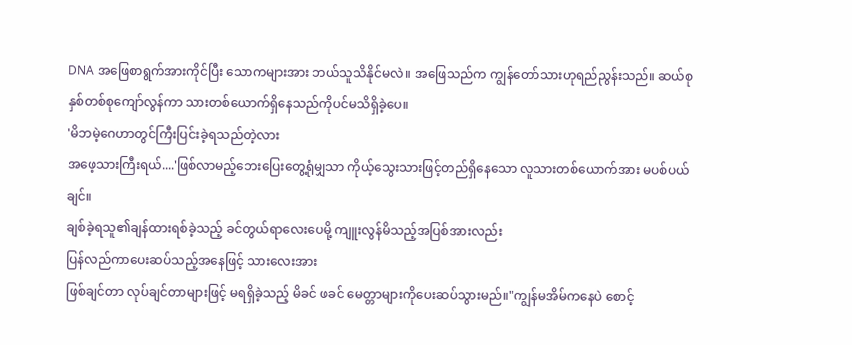DNA အဖြေစာရွက်အားကိုင်ပြီး သောကများအား ဘယ်သူသိနိုင်မလဲ။ အဖြေသည်က ကျွန်တော်သားဟုရည်ညွန်းသည်။ ဆယ်စုနှစ်တစ်စုကျော်လွန်ကာ သားတစ်ယောက်ရှိနေသည်ကိုပင်မသိရှိခဲ့ပေ။
'မိဘမဲ့ဂေဟာတွင်ကြီးပြင်းခဲ့ရသည်တဲ့လား
အဖေ့သားကြီးရယ်....'ဖြစ်လာမည့်ဘေးပြေးတွေ့ရုံမျှသာ ကိုယ့်သွေးသားဖြင့်တည်ရှိနေသော လူသားတစ်ယောက်အား မပစ်ပယ်ချင်။
ချစ်ခဲ့ရသူ၏ချန်ထားရစ်ခဲ့သည့် ခင်တွယ်ရာလေးပေမို့ ကျူးလွန်မိသည့်အပြစ်အားလည်း
ပြန်လည်ကာပေးဆပ်သည့်အနေဖြင့် သားလေးအား
ဖြစ်ချင်တာ လုပ်ချင်တာများဖြင့် မရရှိခဲ့သည့် မိခင် ဖခင် မေတ္တာများကိုပေးဆပ်သွားမည်။"ကျွန်မအိမ်ကနေပဲ စောင့်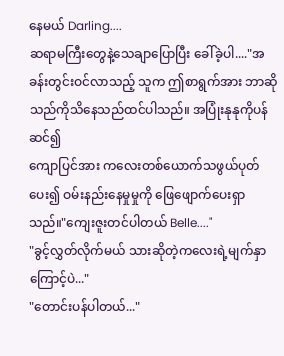နေမယ် Darling....
ဆရာမကြီးတွေနဲ့သေချာပြောပြီး ခေါ်ခဲ့ပါ...."အခန်းတွင်းဝင်လာသည့် သူက ဤစာရွက်အား ဘာဆိုသည်ကိုသိနေသည်ထင်ပါသည်။ အပြုံးနုနုကိုပန်ဆင်၍
ကျောပြင်အား ကလေးတစ်ယောက်သဖွယ်ပုတ်ပေး၍ ဝမ်းနည်းနေမှုမှုကို ဖြေဖျောက်ပေးရှာသည်။"ကျေးဇူးတင်ပါတယ် Belle...."
"ခွင့်လွှတ်လိုက်မယ် သားဆိုတဲ့ကလေးရဲ့မျက်နှာကြောင့်ပဲ..."
"တောင်းပန်ပါတယ်..."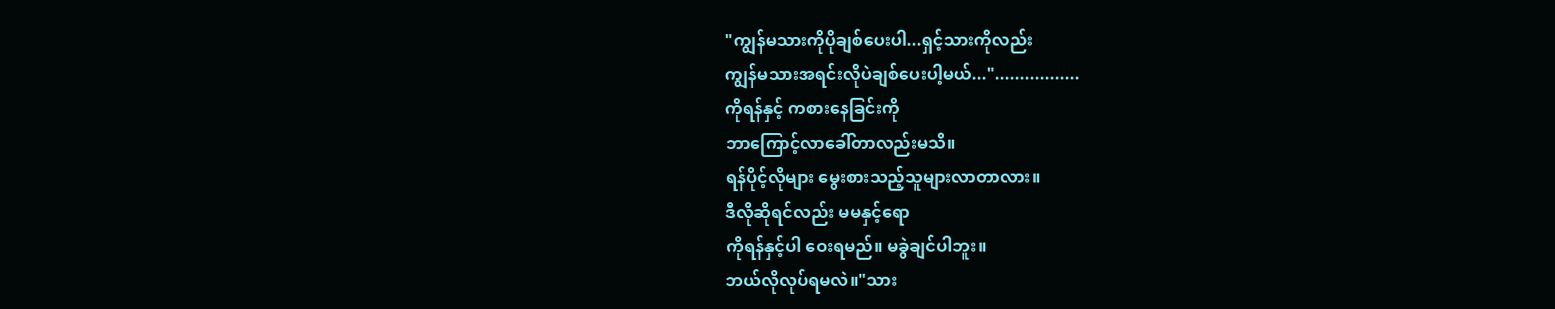"ကျွန်မသားကိုပိုချစ်ပေးပါ...ရှင့်သားကိုလည်း
ကျွန်မသားအရင်းလိုပဲချစ်ပေးပါ့မယ်...".................
ကိုရန်နှင့် ကစားနေခြင်းကို
ဘာကြောင့်လာခေါ်တာလည်းမသိ။
ရန်ပိုင့်လိုများ မွေးစားသည့်သူများလာတာလား။
ဒီလိုဆိုရင်လည်း မမနှင့်ရော
ကိုရန်နှင့်ပါ ဝေးရမည်။ မခွဲချင်ပါဘူး။
ဘယ်လိုလုပ်ရမလဲ။"သား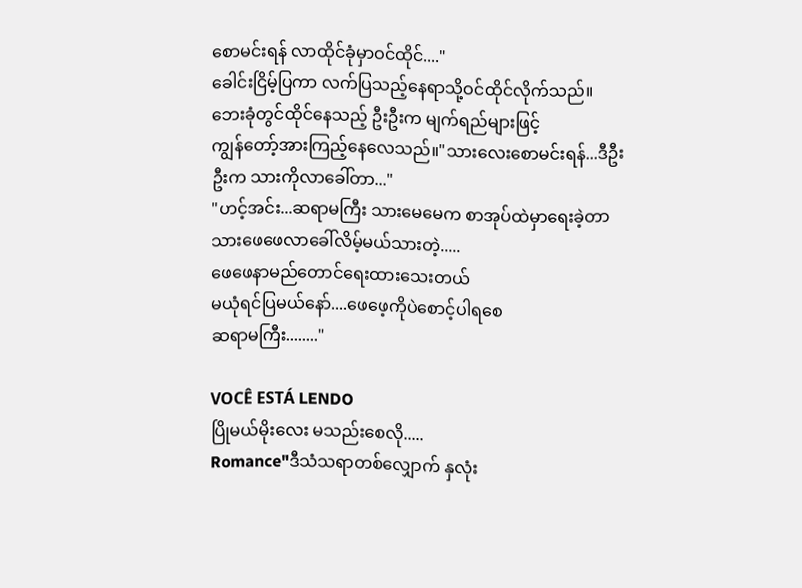စောမင်းရန် လာထိုင်ခုံမှာဝင်ထိုင်...."
ခေါင်းငြိမ့်ပြကာ လက်ပြသည့်နေရာသို့ဝင်ထိုင်လိုက်သည်။
ဘေးခုံတွင်ထိုင်နေသည့် ဦးဦးက မျက်ရည်များဖြင့်
ကျွန်တော့်အားကြည့်နေလေသည်။"သားလေးစောမင်းရန်...ဒီဦးဦးက သားကိုလာခေါ်တာ..."
"ဟင့်အင်း...ဆရာမကြီး သားမေမေက စာအုပ်ထဲမှာရေးခဲ့တာ သားဖေဖေလာခေါ်လိမ့်မယ်သားတဲ့.....
ဖေဖေနာမည်တောင်ရေးထားသေးတယ်
မယုံရင်ပြမယ်နော်....ဖေဖေ့ကိုပဲစောင့်ပါရစေ
ဆရာမကြီး........"

VOCÊ ESTÁ LENDO
ပြိုမယ်မိုးလေး မသည်းစေလို.....
Romance"ဒီသံသရာတစ်လျှောက် နှလုံး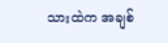သားထဲက အချစ်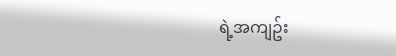ရဲ့အကျဥ်း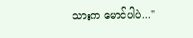သားက မောင်ပါပဲ..."